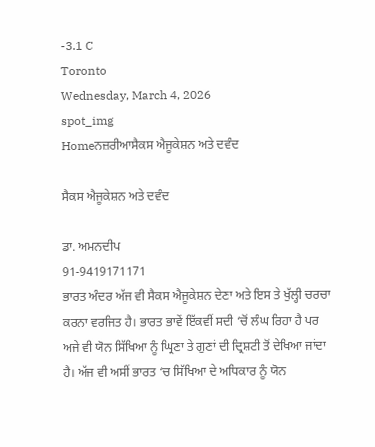-3.1 C
Toronto
Wednesday, March 4, 2026
spot_img
Homeਨਜ਼ਰੀਆਸੈਕਸ ਐਜੂਕੇਸ਼ਨ ਅਤੇ ਦਵੰਦ

ਸੈਕਸ ਐਜੂਕੇਸ਼ਨ ਅਤੇ ਦਵੰਦ

ਡਾ. ਅਮਨਦੀਪ
91-9419171171
ਭਾਰਤ ਅੰਦਰ ਅੱਜ ਵੀ ਸੈਕਸ ਐਜੂਕੇਸ਼ਨ ਦੇਣਾ ਅਤੇ ਇਸ ਤੇ ਖੁੱਲ੍ਹੀ ਚਰਚਾ ਕਰਨਾ ਵਰਜਿਤ ਹੈ। ਭਾਰਤ ਭਾਵੇਂ ਇੱਕਵੀਂ ਸਦੀ ‘ਚੋਂ ਲੰਘ ਰਿਹਾ ਹੈ ਪਰ ਅਜੇ ਵੀ ਯੋਨ ਸਿੱਖਿਆ ਨੂੰ ਘ੍ਰਿਣਾ ਤੇ ਗੁਣਾਂ ਦੀ ਦ੍ਰਿਸ਼ਟੀ ਤੋਂ ਦੇਖਿਆ ਜਾਂਦਾ ਹੈ। ਅੱਜ ਵੀ ਅਸੀਂ ਭਾਰਤ ‘ਚ ਸਿੱਖਿਆ ਦੇ ਅਧਿਕਾਰ ਨੂੰ ਯੋਨ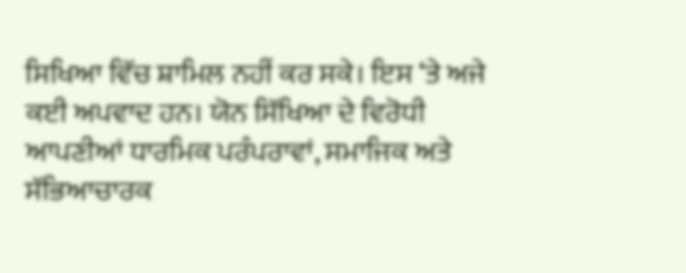ਸਿਖਿਆ ਵਿੱਚ ਸ਼ਾਮਿਲ ਨਹੀਂ ਕਰ ਸਕੇ। ਇਸ ‘ਤੇ ਅਜੇ ਕਈ ਅਪਵਾਦ ਹਨ। ਯੋਨ ਸਿੱਖਿਆ ਦੇ ਵਿਰੋਧੀ ਆਪਣੀਆਂ ਧਾਰਮਿਕ ਪਰੰਪਰਾਵਾਂ, ਸਮਾਜਿਕ ਅਤੇ ਸੱਭਿਆਚਾਰਕ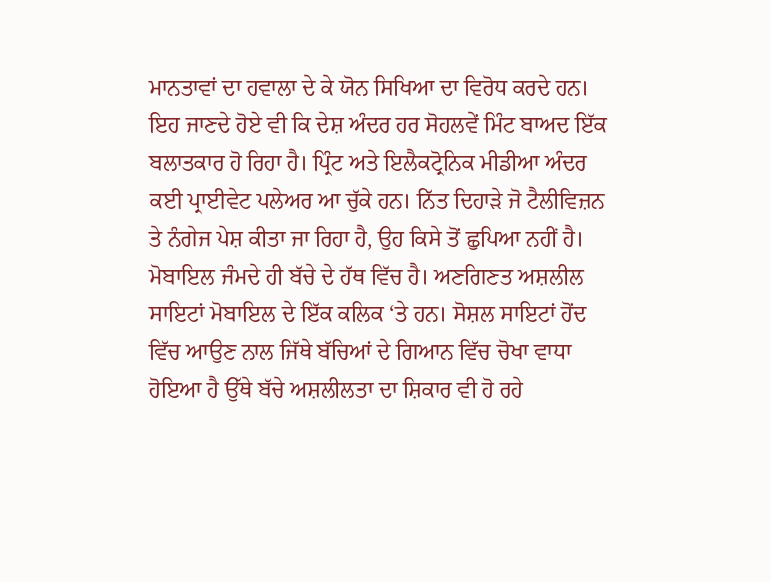ਮਾਨਤਾਵਾਂ ਦਾ ਹਵਾਲਾ ਦੇ ਕੇ ਯੋਨ ਸਿਖਿਆ ਦਾ ਵਿਰੋਧ ਕਰਦੇ ਹਨ। ਇਹ ਜਾਣਦੇ ਹੋਏ ਵੀ ਕਿ ਦੇਸ਼ ਅੰਦਰ ਹਰ ਸੋਹਲਵੇਂ ਮਿੰਟ ਬਾਅਦ ਇੱਕ ਬਲਾਤਕਾਰ ਹੋ ਰਿਹਾ ਹੈ। ਪ੍ਰਿੰਟ ਅਤੇ ਇਲੈਕਟ੍ਰੋਨਿਕ ਮੀਡੀਆ ਅੰਦਰ ਕਈ ਪ੍ਰਾਈਵੇਟ ਪਲੇਅਰ ਆ ਚੁੱਕੇ ਹਨ। ਨਿੱਤ ਦਿਹਾੜੇ ਜੋ ਟੈਲੀਵਿਜ਼ਨ ਤੇ ਨੰਗੇਜ ਪੇਸ਼ ਕੀਤਾ ਜਾ ਰਿਹਾ ਹੈ, ਉਹ ਕਿਸੇ ਤੋਂ ਛੁਪਿਆ ਨਹੀਂ ਹੈ। ਮੋਬਾਇਲ ਜੰਮਦੇ ਹੀ ਬੱਚੇ ਦੇ ਹੱਥ ਵਿੱਚ ਹੈ। ਅਣਗਿਣਤ ਅਸ਼ਲੀਲ ਸਾਇਟਾਂ ਮੋਬਾਇਲ ਦੇ ਇੱਕ ਕਲਿਕ ‘ਤੇ ਹਨ। ਸੋਸ਼ਲ ਸਾਇਟਾਂ ਹੋਂਦ ਵਿੱਚ ਆਉਣ ਨਾਲ ਜਿੱਥੇ ਬੱਚਿਆਂ ਦੇ ਗਿਆਨ ਵਿੱਚ ਚੋਖਾ ਵਾਧਾ ਹੋਇਆ ਹੈ ਉੱਥੇ ਬੱਚੇ ਅਸ਼ਲੀਲਤਾ ਦਾ ਸ਼ਿਕਾਰ ਵੀ ਹੋ ਰਹੇ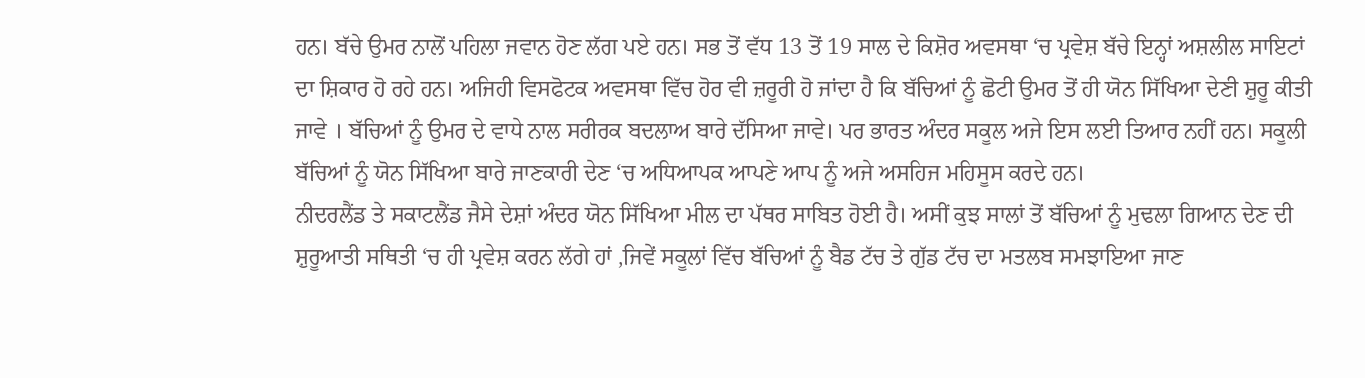ਹਨ। ਬੱਚੇ ਉਮਰ ਨਾਲੋਂ ਪਹਿਲਾ ਜਵਾਨ ਹੋਣ ਲੱਗ ਪਏ ਹਨ। ਸਭ ਤੋਂ ਵੱਧ 13 ਤੋਂ 19 ਸਾਲ ਦੇ ਕਿਸ਼ੋਰ ਅਵਸਥਾ ‘ਚ ਪ੍ਰਵੇਸ਼ ਬੱਚੇ ਇਨ੍ਹਾਂ ਅਸ਼ਲੀਲ ਸਾਇਟਾਂ ਦਾ ਸ਼ਿਕਾਰ ਹੋ ਰਹੇ ਹਨ। ਅਜਿਹੀ ਵਿਸਫੋਟਕ ਅਵਸਥਾ ਵਿੱਚ ਹੋਰ ਵੀ ਜ਼ਰੂਰੀ ਹੋ ਜਾਂਦਾ ਹੈ ਕਿ ਬੱਚਿਆਂ ਨੂੰ ਛੋਟੀ ਉਮਰ ਤੋਂ ਹੀ ਯੋਨ ਸਿੱਖਿਆ ਦੇਣੀ ਸ਼ੁਰੂ ਕੀਤੀ ਜਾਵੇ । ਬੱਚਿਆਂ ਨੂੰ ਉਮਰ ਦੇ ਵਾਧੇ ਨਾਲ ਸਰੀਰਕ ਬਦਲਾਅ ਬਾਰੇ ਦੱਸਿਆ ਜਾਵੇ। ਪਰ ਭਾਰਤ ਅੰਦਰ ਸਕੂਲ ਅਜੇ ਇਸ ਲਈ ਤਿਆਰ ਨਹੀਂ ਹਨ। ਸਕੂਲੀ ਬੱਚਿਆਂ ਨੂੰ ਯੋਨ ਸਿੱਖਿਆ ਬਾਰੇ ਜਾਣਕਾਰੀ ਦੇਣ ‘ਚ ਅਧਿਆਪਕ ਆਪਣੇ ਆਪ ਨੂੰ ਅਜੇ ਅਸਹਿਜ ਮਹਿਸੂਸ ਕਰਦੇ ਹਨ।
ਨੀਦਰਲੈਂਡ ਤੇ ਸਕਾਟਲੈਂਡ ਜੈਸੇ ਦੇਸ਼ਾਂ ਅੰਦਰ ਯੋਨ ਸਿੱਖਿਆ ਮੀਲ ਦਾ ਪੱਥਰ ਸਾਬਿਤ ਹੋਈ ਹੈ। ਅਸੀਂ ਕੁਝ ਸਾਲਾਂ ਤੋਂ ਬੱਚਿਆਂ ਨੂੰ ਮੁਢਲਾ ਗਿਆਨ ਦੇਣ ਦੀ ਸ਼ੁਰੂਆਤੀ ਸਥਿਤੀ ‘ਚ ਹੀ ਪ੍ਰਵੇਸ਼ ਕਰਨ ਲੱਗੇ ਹਾਂ ,ਜਿਵੇਂ ਸਕੂਲਾਂ ਵਿੱਚ ਬੱਚਿਆਂ ਨੂੰ ਬੈਡ ਟੱਚ ਤੇ ਗੁੱਡ ਟੱਚ ਦਾ ਮਤਲਬ ਸਮਝਾਇਆ ਜਾਣ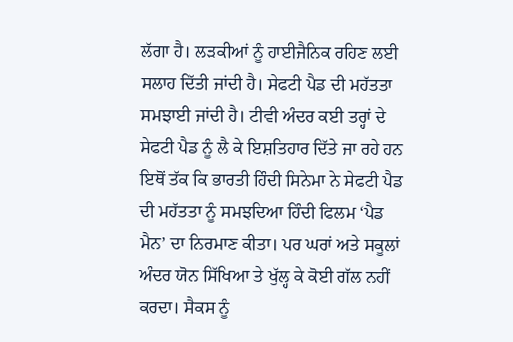ਲੱਗਾ ਹੈ। ਲੜਕੀਆਂ ਨੂੰ ਹਾਈਜੈਨਿਕ ਰਹਿਣ ਲਈ ਸਲਾਹ ਦਿੱਤੀ ਜਾਂਦੀ ਹੈ। ਸੇਫਟੀ ਪੈਡ ਦੀ ਮਹੱਤਤਾ ਸਮਝਾਈ ਜਾਂਦੀ ਹੈ। ਟੀਵੀ ਅੰਦਰ ਕਈ ਤਰ੍ਹਾਂ ਦੇ ਸੇਫਟੀ ਪੈਡ ਨੂੰ ਲੈ ਕੇ ਇਸ਼ਤਿਹਾਰ ਦਿੱਤੇ ਜਾ ਰਹੇ ਹਨ ਇਥੋਂ ਤੱਕ ਕਿ ਭਾਰਤੀ ਹਿੰਦੀ ਸਿਨੇਮਾ ਨੇ ਸੇਫਟੀ ਪੈਡ ਦੀ ਮਹੱਤਤਾ ਨੂੰ ਸਮਝਦਿਆ ਹਿੰਦੀ ਫਿਲਮ ‘ਪੈਡ ਮੈਨ’ ਦਾ ਨਿਰਮਾਣ ਕੀਤਾ। ਪਰ ਘਰਾਂ ਅਤੇ ਸਕੂਲਾਂ ਅੰਦਰ ਯੋਨ ਸਿੱਖਿਆ ਤੇ ਖੁੱਲ੍ਹ ਕੇ ਕੋਈ ਗੱਲ ਨਹੀਂ ਕਰਦਾ। ਸੈਕਸ ਨੂੰ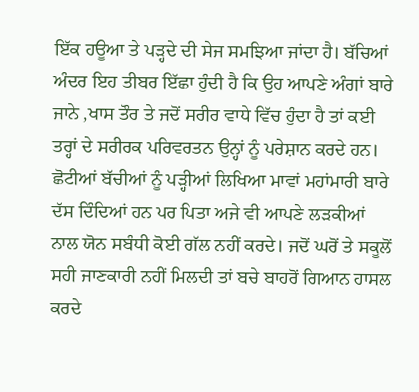ਇੱਕ ਹਊਆ ਤੇ ਪੜ੍ਹਦੇ ਦੀ ਸੇਜ ਸਮਝਿਆ ਜਾਂਦਾ ਹੈ। ਬੱਚਿਆਂ ਅੰਦਰ ਇਹ ਤੀਬਰ ਇੱਛਾ ਹੁੰਦੀ ਹੈ ਕਿ ਉਹ ਆਪਣੇ ਅੰਗਾਂ ਬਾਰੇ ਜਾਨੇ ,ਖਾਸ ਤੌਰ ਤੇ ਜਦੋਂ ਸਰੀਰ ਵਾਧੇ ਵਿੱਚ ਹੁੰਦਾ ਹੈ ਤਾਂ ਕਈ ਤਰ੍ਹਾਂ ਦੇ ਸਰੀਰਕ ਪਰਿਵਰਤਨ ਉਨ੍ਹਾਂ ਨੂੰ ਪਰੇਸ਼ਾਨ ਕਰਦੇ ਹਨ। ਛੋਟੀਆਂ ਬੱਚੀਆਂ ਨੂੰ ਪੜ੍ਹੀਆਂ ਲਿਖਿਆ ਮਾਵਾਂ ਮਹਾਂਮਾਰੀ ਬਾਰੇ ਦੱਸ ਦਿੰਦਿਆਂ ਹਨ ਪਰ ਪਿਤਾ ਅਜੇ ਵੀ ਆਪਣੇ ਲੜਕੀਆਂ ਨਾਲ ਯੋਨ ਸਬੰਧੀ ਕੋਈ ਗੱਲ ਨਹੀਂ ਕਰਦੇ। ਜਦੋਂ ਘਰੋਂ ਤੇ ਸਕੂਲੋਂ ਸਹੀ ਜਾਣਕਾਰੀ ਨਹੀਂ ਮਿਲਦੀ ਤਾਂ ਬਚੇ ਬਾਹਰੋਂ ਗਿਆਨ ਹਾਸਲ ਕਰਦੇ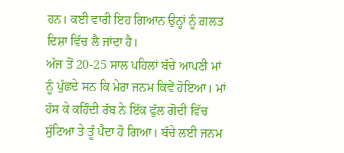ਹਨ। ਕਈ ਵਾਰੀ ਇਹ ਗਿਆਨ ਉਨ੍ਹਾਂ ਨੂੰ ਗ਼ਲਤ ਦਿਸ਼ਾ ਵਿੱਚ ਲੈ ਜਾਂਦਾ ਹੈ।
ਅੱਜ ਤੋਂ 20-25 ਸਾਲ ਪਹਿਲਾਂ ਬੱਚੇ ਆਪਣੀ ਮਾਂ ਨੂੰ ਪੁੱਛਦੇ ਸਨ ਕਿ ਮੇਰਾ ਜਨਮ ਕਿਵੇਂ ਹੋਇਆ। ਮਾਂ ਹੱਸ ਕੇ ਕਹਿੰਦੀ ਰੱਬ ਨੇ ਇੱਕ ਫੁੱਲ ਗੋਦੀ ਵਿੱਚ ਸੁੱਟਿਆ ਤੇ ਤੂੰ ਪੈਦਾ ਹੋ ਗਿਆ। ਬੱਚੇ ਲਈ ਜਨਮ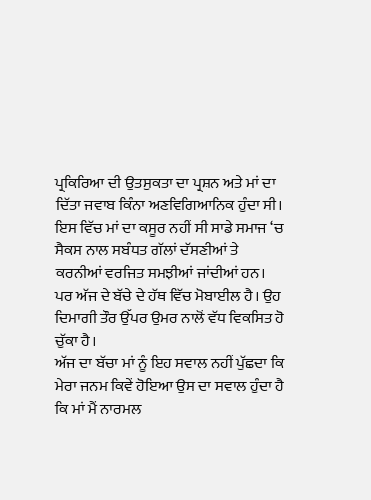ਪ੍ਰਕਿਰਿਆ ਦੀ ਉਤਸੁਕਤਾ ਦਾ ਪ੍ਰਸ਼ਨ ਅਤੇ ਮਾਂ ਦਾ ਦਿੱਤਾ ਜਵਾਬ ਕਿੰਨਾ ਅਣਵਿਗਿਆਨਿਕ ਹੁੰਦਾ ਸੀ। ਇਸ ਵਿੱਚ ਮਾਂ ਦਾ ਕਸੂਰ ਨਹੀਂ ਸੀ ਸਾਡੇ ਸਮਾਜ ‘ਚ ਸੈਕਸ ਨਾਲ ਸਬੰਧਤ ਗੱਲਾਂ ਦੱਸਣੀਆਂ ਤੇ ਕਰਨੀਆਂ ਵਰਜਿਤ ਸਮਝੀਆਂ ਜਾਂਦੀਆਂ ਹਨ। ਪਰ ਅੱਜ ਦੇ ਬੱਚੇ ਦੇ ਹੱਥ ਵਿੱਚ ਮੋਬਾਈਲ ਹੈ। ਉਹ ਦਿਮਾਗੀ ਤੌਰ ਉੱਪਰ ਉਮਰ ਨਾਲੋਂ ਵੱਧ ਵਿਕਸਿਤ ਹੋ ਚੁੱਕਾ ਹੈ।
ਅੱਜ ਦਾ ਬੱਚਾ ਮਾਂ ਨੂੰ ਇਹ ਸਵਾਲ ਨਹੀਂ ਪੁੱਛਦਾ ਕਿ ਮੇਰਾ ਜਨਮ ਕਿਵੇਂ ਹੋਇਆ ਉਸ ਦਾ ਸਵਾਲ ਹੁੰਦਾ ਹੈ ਕਿ ਮਾਂ ਮੈਂ ਨਾਰਮਲ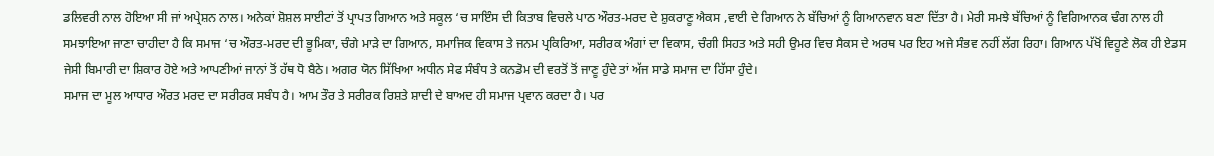ਡਲਿਵਰੀ ਨਾਲ ਹੋਇਆ ਸੀ ਜਾਂ ਅਪ੍ਰੇਸ਼ਨ ਨਾਲ। ਅਨੇਕਾਂ ਸ਼ੋਸ਼ਲ ਸਾਈਟਾਂ ਤੋਂ ਪ੍ਰਾਪਤ ਗਿਆਨ ਅਤੇ ਸਕੂਲ ‘ਚ ਸਾਇੰਸ ਦੀ ਕਿਤਾਬ ਵਿਚਲੇ ਪਾਠ ਔਰਤ-ਮਰਦ ਦੇ ਸ਼ੁਕਰਾਣੂ ਐਕਸ ,ਵਾਈ ਦੇ ਗਿਆਨ ਨੇ ਬੱਚਿਆਂ ਨੂੰ ਗਿਆਨਵਾਨ ਬਣਾ ਦਿੱਤਾ ਹੈ। ਮੇਰੀ ਸਮਝੇ ਬੱਚਿਆਂ ਨੂੰ ਵਿਗਿਆਨਕ ਢੰਗ ਨਾਲ ਹੀ ਸਮਝਾਇਆ ਜਾਣਾ ਚਾਹੀਦਾ ਹੈ ਕਿ ਸਮਾਜ ‘ਚ ਔਰਤ-ਮਰਦ ਦੀ ਭੂਮਿਕਾ, ਚੰਗੇ ਮਾੜੇ ਦਾ ਗਿਆਨ, ਸਮਾਜਿਕ ਵਿਕਾਸ ਤੇ ਜਨਮ ਪ੍ਰਕਿਰਿਆ, ਸਰੀਰਕ ਅੰਗਾਂ ਦਾ ਵਿਕਾਸ, ਚੰਗੀ ਸਿਹਤ ਅਤੇ ਸਹੀ ਉਮਰ ਵਿਚ ਸੈਕਸ ਦੇ ਅਰਥ ਪਰ ਇਹ ਅਜੇ ਸੰਭਵ ਨਹੀਂ ਲੱਗ ਰਿਹਾ। ਗਿਆਨ ਪੱਖੋਂ ਵਿਹੂਣੇ ਲੋਕ ਹੀ ਏਡਸ ਜੇਸੀ ਬਿਮਾਰੀ ਦਾ ਸ਼ਿਕਾਰ ਹੋਏ ਅਤੇ ਆਪਣੀਆਂ ਜਾਨਾਂ ਤੋਂ ਹੱਥ ਧੋ ਬੈਠੇ। ਅਗਰ ਯੋਨ ਸਿੱਖਿਆ ਅਧੀਨ ਸੇਫ ਸੰਬੰਧ ਤੇ ਕਨਡੋਮ ਦੀ ਵਰਤੋਂ ਤੋਂ ਜਾਣੂ ਹੁੰਦੇ ਤਾਂ ਅੱਜ ਸਾਡੇ ਸਮਾਜ ਦਾ ਹਿੱਸਾ ਹੁੰਦੇ।
ਸਮਾਜ ਦਾ ਮੂਲ ਆਧਾਰ ਔਰਤ ਮਰਦ ਦਾ ਸਰੀਰਕ ਸਬੰਧ ਹੈ। ਆਮ ਤੌਰ ਤੇ ਸਰੀਰਕ ਰਿਸ਼ਤੇ ਸ਼ਾਦੀ ਦੇ ਬਾਅਦ ਹੀ ਸਮਾਜ ਪ੍ਰਵਾਨ ਕਰਦਾ ਹੈ। ਪਰ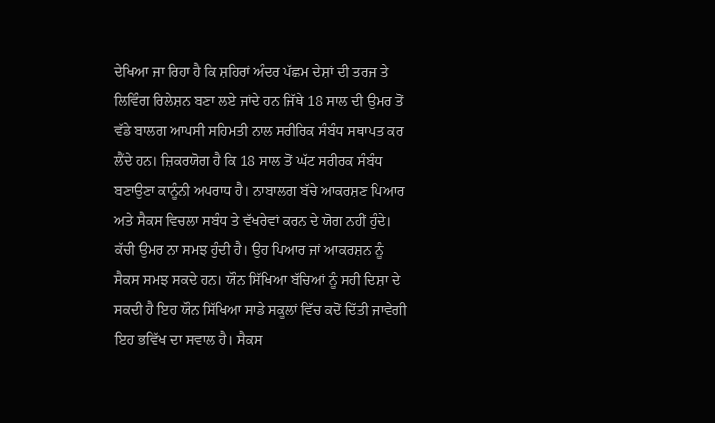ਦੇਖਿਆ ਜਾ ਰਿਹਾ ਹੈ ਕਿ ਸ਼ਹਿਰਾਂ ਅੰਦਰ ਪੱਛਮ ਦੇਸ਼ਾਂ ਦੀ ਤਰਜ ਤੇ ਲਿਵਿੰਗ ਰਿਲੇਸ਼ਨ ਬਣਾ ਲਏ ਜਾਂਦੇ ਹਨ ਜਿੱਥੇ 18 ਸਾਲ ਦੀ ਉਮਰ ਤੋਂ ਵੱਡੇ ਬਾਲਗ ਆਪਸੀ ਸਹਿਮਤੀ ਨਾਲ ਸਰੀਰਿਕ ਸੰਬੰਧ ਸਥਾਪਤ ਕਰ ਲੈਂਦੇ ਹਨ। ਜ਼ਿਕਰਯੋਗ ਹੈ ਕਿ 18 ਸਾਲ ਤੋਂ ਘੱਟ ਸਰੀਰਕ ਸੰਬੰਧ ਬਣਾਉਣਾ ਕਾਨੂੰਨੀ ਅਪਰਾਧ ਹੈ। ਨਾਬਾਲਗ ਬੱਚੇ ਆਕਰਸ਼ਣ ਪਿਆਰ ਅਤੇ ਸੈਕਸ ਵਿਚਲਾ ਸਬੰਧ ਤੇ ਵੱਖਰੇਵਾਂ ਕਰਨ ਦੇ ਯੋਗ ਨਹੀਂ ਹੁੰਦੇ। ਕੱਚੀ ਉਮਰ ਨਾ ਸਮਝ ਹੁੰਦੀ ਹੈ। ਉਹ ਪਿਆਰ ਜਾਂ ਆਕਰਸ਼ਨ ਨੂੰ ਸੈਕਸ ਸਮਝ ਸਕਦੇ ਹਨ। ਯੌਨ ਸਿੱਖਿਆ ਬੱਚਿਆਂ ਨੂੰ ਸਹੀ ਦਿਸ਼ਾ ਦੇ ਸਕਦੀ ਹੈ ਇਹ ਯੌਨ ਸਿੱਖਿਆ ਸਾਡੇ ਸਕੂਲਾਂ ਵਿੱਚ ਕਦੋਂ ਦਿੱਤੀ ਜਾਵੇਗੀ ਇਹ ਭਵਿੱਖ ਦਾ ਸਵਾਲ ਹੈ। ਸੈਕਸ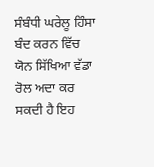ਸੰਬੰਧੀ ਘਰੇਲੂ ਹਿੰਸਾ ਬੰਦ ਕਰਨ ਵਿੱਚ ਯੋਨ ਸਿੱਖਿਆ ਵੱਡਾ ਰੋਲ ਅਦਾ ਕਰ ਸਕਦੀ ਹੈ ਇਹ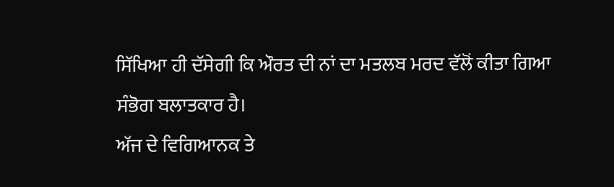ਸਿੱਖਿਆ ਹੀ ਦੱਸੇਗੀ ਕਿ ਔਰਤ ਦੀ ਨਾਂ ਦਾ ਮਤਲਬ ਮਰਦ ਵੱਲੋਂ ਕੀਤਾ ਗਿਆ ਸੰਭੋਗ ਬਲਾਤਕਾਰ ਹੈ।
ਅੱਜ ਦੇ ਵਿਗਿਆਨਕ ਤੇ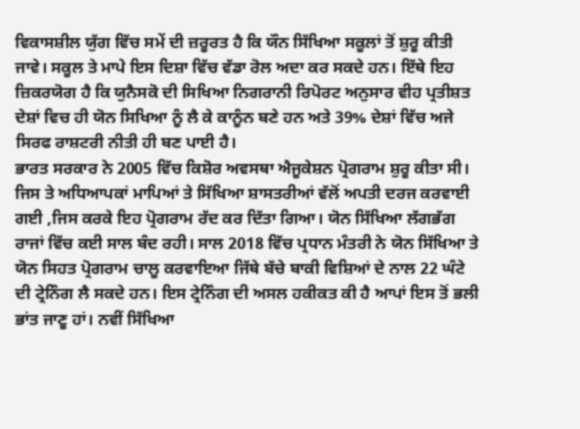ਵਿਕਾਸਸ਼ੀਲ ਯੁੱਗ ਵਿੱਚ ਸਮੇਂ ਦੀ ਜ਼ਰੂਰਤ ਹੈ ਕਿ ਯੌਨ ਸਿੱਖਿਆ ਸਕੂਲਾਂ ਤੋਂ ਸ਼ੁਰੂ ਕੀਤੀ ਜਾਵੇ। ਸਕੂਲ ਤੇ ਮਾਪੇ ਇਸ ਦਿਸ਼ਾ ਵਿੱਚ ਵੱਡਾ ਰੋਲ ਅਦਾ ਕਰ ਸਕਦੇ ਹਨ। ਇੱਥੇ ਇਹ ਜ਼ਿਕਰਯੋਗ ਹੈ ਕਿ ਯੁਨੈਸਕੋ ਦੀ ਸਿਖਿਆ ਨਿਗਰਾਨੀ ਰਿਪੋਰਟ ਅਨੁਸਾਰ ਵੀਹ ਪ੍ਰਤੀਸ਼ਤ ਦੇਸ਼ਾਂ ਵਿਚ ਹੀ ਯੋਨ ਸਿਖਿਆ ਨੂੰ ਲੈ ਕੇ ਕਾਨੂੰਨ ਬਣੇ ਹਨ ਅਤੇ 39% ਦੇਸ਼ਾਂ ਵਿੱਚ ਅਜੇ ਸਿਰਫ ਰਾਸ਼ਟਰੀ ਨੀਤੀ ਹੀ ਬਣ ਪਾਈ ਹੈ।
ਭਾਰਤ ਸਰਕਾਰ ਨੇ 2005 ਵਿੱਚ ਕਿਸ਼ੋਰ ਅਵਸਥਾ ਐਜੂਕੇਸ਼ਨ ਪ੍ਰੋਗਰਾਮ ਸ਼ੁਰੂ ਕੀਤਾ ਸੀ। ਜਿਸ ਤੇ ਅਧਿਆਪਕਾਂ ਮਾਪਿਆਂ ਤੇ ਸਿੱਖਿਆ ਸ਼ਾਸਤਰੀਆਂ ਵੱਲੋਂ ਅਪਤੀ ਦਰਜ ਕਰਵਾਈ ਗਈ ,ਜਿਸ ਕਰਕੇ ਇਹ ਪ੍ਰੋਗਰਾਮ ਰੱਦ ਕਰ ਦਿੱਤਾ ਗਿਆ। ਯੋਨ ਸਿੱਖਿਆ ਲੱਗਭੱਗ ਰਾਜਾਂ ਵਿੱਚ ਕਈ ਸਾਲ ਬੰਦ ਰਹੀ। ਸਾਲ 2018 ਵਿੱਚ ਪ੍ਰਧਾਨ ਮੰਤਰੀ ਨੇ ਯੋਨ ਸਿੱਖਿਆ ਤੇ ਯੋਨ ਸਿਹਤ ਪ੍ਰੋਗਰਾਮ ਚਾਲੂ ਕਰਵਾਇਆ ਜਿੱਥੇ ਬੱਚੇ ਬਾਕੀ ਵਿਸ਼ਿਆਂ ਦੇ ਨਾਲ 22 ਘੰਟੇ ਦੀ ਟ੍ਰੇਨਿੰਗ ਲੈ ਸਕਦੇ ਹਨ। ਇਸ ਟ੍ਰੇਨਿੰਗ ਦੀ ਅਸਲ ਹਕੀਕਤ ਕੀ ਹੈ ਆਪਾਂ ਇਸ ਤੋਂ ਭਲੀ ਭਾਂਤ ਜਾਣੂ ਹਾਂ। ਨਵੀਂ ਸਿੱਖਿਆ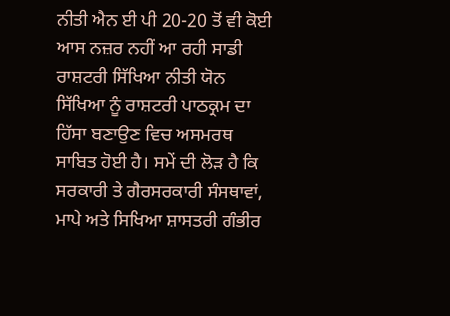ਨੀਤੀ ਐਨ ਈ ਪੀ 20-20 ਤੋਂ ਵੀ ਕੋਈ ਆਸ ਨਜ਼ਰ ਨਹੀਂ ਆ ਰਹੀ ਸਾਡੀ ਰਾਸ਼ਟਰੀ ਸਿੱਖਿਆ ਨੀਤੀ ਯੋਨ ਸਿੱਖਿਆ ਨੂੰ ਰਾਸ਼ਟਰੀ ਪਾਠਕ੍ਰਮ ਦਾ ਹਿੱਸਾ ਬਣਾਉਣ ਵਿਚ ਅਸਮਰਥ ਸਾਬਿਤ ਹੋਈ ਹੈ। ਸਮੇਂ ਦੀ ਲੋੜ ਹੈ ਕਿ ਸਰਕਾਰੀ ਤੇ ਗੈਰਸਰਕਾਰੀ ਸੰਸਥਾਵਾਂ, ਮਾਪੇ ਅਤੇ ਸਿਖਿਆ ਸ਼ਾਸਤਰੀ ਗੰਭੀਰ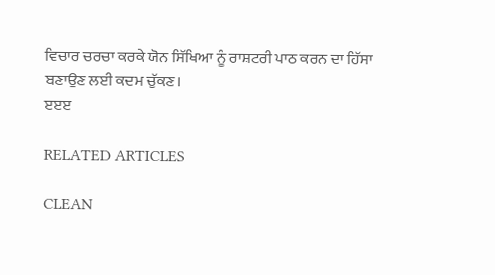ਵਿਚਾਰ ਚਰਚਾ ਕਰਕੇ ਯੋਨ ਸਿੱਖਿਆ ਨੂੰ ਰਾਸ਼ਟਰੀ ਪਾਠ ਕਰਨ ਦਾ ਹਿੱਸਾ ਬਣਾਉਣ ਲਈ ਕਦਮ ਚੁੱਕਣ।
ੲੲੲ

RELATED ARTICLES

CLEAN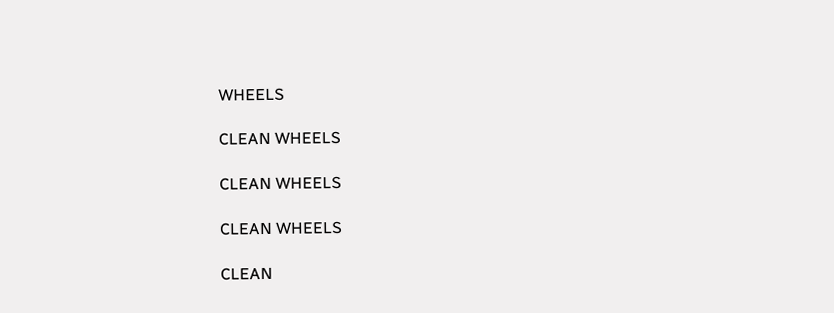WHEELS

CLEAN WHEELS

CLEAN WHEELS

CLEAN WHEELS

CLEAN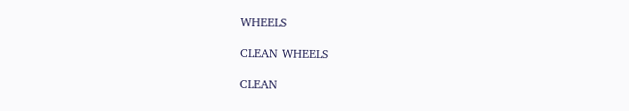WHEELS

CLEAN WHEELS

CLEAN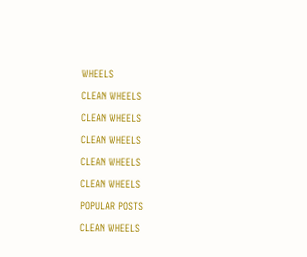WHEELS

CLEAN WHEELS

CLEAN WHEELS

CLEAN WHEELS

CLEAN WHEELS

CLEAN WHEELS

POPULAR POSTS

CLEAN WHEELS